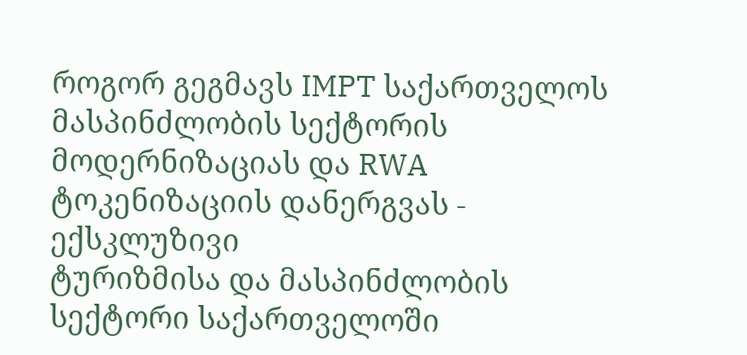როგორ გეგმავს IMPT საქართველოს მასპინძლობის სექტორის მოდერნიზაციას და RWA ტოკენიზაციის დანერგვას - ექსკლუზივი
ტურიზმისა და მასპინძლობის სექტორი საქართველოში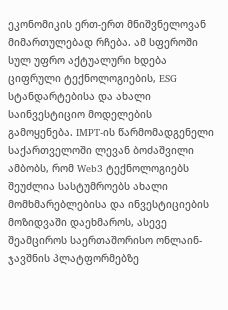ეკონომიკის ერთ-ერთ მნიშვნელოვან მიმართულებად რჩება. ამ სფეროში სულ უფრო აქტუალური ხდება ციფრული ტექნოლოგიების, ESG სტანდარტებისა და ახალი საინვესტიციო მოდელების გამოყენება. IMPT-ის წარმომადგენელი საქართველოში ლევან ბოძაშვილი ამბობს, რომ Web3 ტექნოლოგიებს შეუძლია სასტუმროებს ახალი მომხმარებლებისა და ინვესტიციების მოზიდვაში დაეხმაროს, ასევე შეამციროს საერთაშორისო ონლაინ-ჯავშნის პლატფორმებზე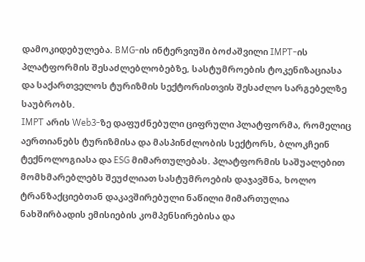დამოკიდებულება. BMG-ის ინტერვიუში ბოძაშვილი IMPT-ის პლატფორმის შესაძლებლობებზე, სასტუმროების ტოკენიზაციასა და საქართველოს ტურიზმის სექტორისთვის შესაძლო სარგებელზე საუბრობს.
IMPT არის Web3-ზე დაფუძნებული ციფრული პლატფორმა, რომელიც აერთიანებს ტურიზმისა და მასპინძლობის სექტორს, ბლოკჩეინ ტექნოლოგიასა და ESG მიმართულებას. პლატფორმის საშუალებით მომხმარებლებს შეუძლიათ სასტუმროების დაჯავშნა, ხოლო ტრანზაქციებთან დაკავშირებული ნაწილი მიმართულია ნახშირბადის ემისიების კომპენსირებისა და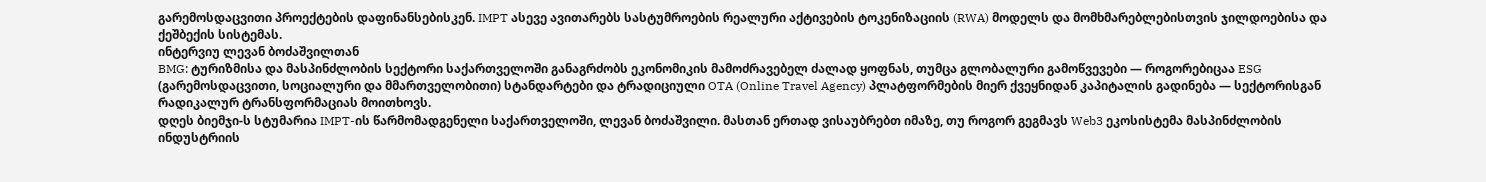გარემოსდაცვითი პროექტების დაფინანსებისკენ. IMPT ასევე ავითარებს სასტუმროების რეალური აქტივების ტოკენიზაციის (RWA) მოდელს და მომხმარებლებისთვის ჯილდოებისა და ქეშბექის სისტემას.
ინტერვიუ ლევან ბოძაშვილთან
BMG: ტურიზმისა და მასპინძლობის სექტორი საქართველოში განაგრძობს ეკონომიკის მამოძრავებელ ძალად ყოფნას, თუმცა გლობალური გამოწვევები — როგორებიცაა ESG (გარემოსდაცვითი, სოციალური და მმართველობითი) სტანდარტები და ტრადიციული OTA (Online Travel Agency) პლატფორმების მიერ ქვეყნიდან კაპიტალის გადინება — სექტორისგან რადიკალურ ტრანსფორმაციას მოითხოვს.
დღეს ბიემჯი-ს სტუმარია IMPT-ის წარმომადგენელი საქართველოში, ლევან ბოძაშვილი. მასთან ერთად ვისაუბრებთ იმაზე, თუ როგორ გეგმავს Web3 ეკოსისტემა მასპინძლობის ინდუსტრიის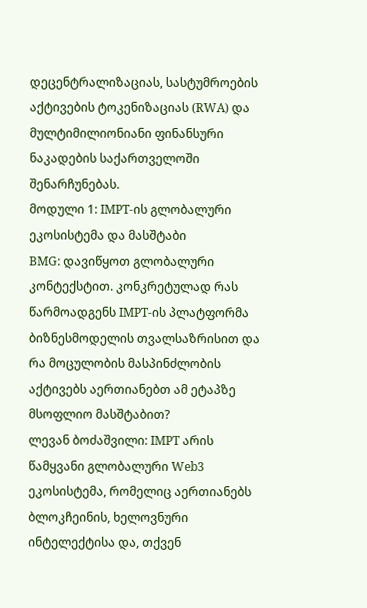დეცენტრალიზაციას, სასტუმროების აქტივების ტოკენიზაციას (RWA) და მულტიმილიონიანი ფინანსური ნაკადების საქართველოში შენარჩუნებას.
მოდული 1: IMPT-ის გლობალური ეკოსისტემა და მასშტაბი
BMG: დავიწყოთ გლობალური კონტექსტით. კონკრეტულად რას წარმოადგენს IMPT-ის პლატფორმა ბიზნესმოდელის თვალსაზრისით და რა მოცულობის მასპინძლობის აქტივებს აერთიანებთ ამ ეტაპზე მსოფლიო მასშტაბით?
ლევან ბოძაშვილი: IMPT არის წამყვანი გლობალური Web3 ეკოსისტემა, რომელიც აერთიანებს ბლოკჩეინის, ხელოვნური ინტელექტისა და, თქვენ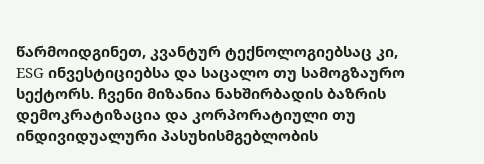წარმოიდგინეთ, კვანტურ ტექნოლოგიებსაც კი, ESG ინვესტიციებსა და საცალო თუ სამოგზაურო სექტორს. ჩვენი მიზანია ნახშირბადის ბაზრის დემოკრატიზაცია და კორპორატიული თუ ინდივიდუალური პასუხისმგებლობის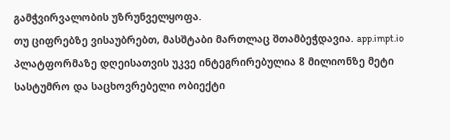გამჭვირვალობის უზრუნველყოფა.
თუ ციფრებზე ვისაუბრებთ, მასშტაბი მართლაც შთამბეჭდავია. app.impt.io პლატფორმაზე დღეისათვის უკვე ინტეგრირებულია 8 მილიონზე მეტი სასტუმრო და საცხოვრებელი ობიექტი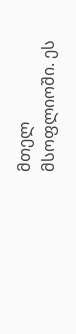მთელ მსოფლიოში. ეს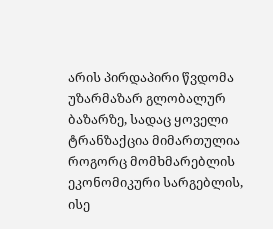არის პირდაპირი წვდომა უზარმაზარ გლობალურ ბაზარზე, სადაც ყოველი ტრანზაქცია მიმართულია როგორც მომხმარებლის ეკონომიკური სარგებლის, ისე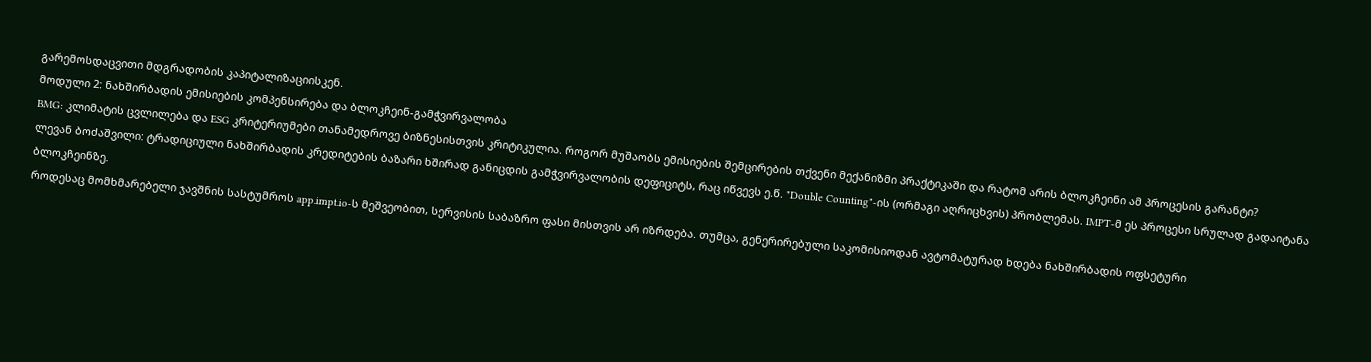გარემოსდაცვითი მდგრადობის კაპიტალიზაციისკენ.
მოდული 2: ნახშირბადის ემისიების კომპენსირება და ბლოკჩეინ-გამჭვირვალობა
BMG: კლიმატის ცვლილება და ESG კრიტერიუმები თანამედროვე ბიზნესისთვის კრიტიკულია. როგორ მუშაობს ემისიების შემცირების თქვენი მექანიზმი პრაქტიკაში და რატომ არის ბლოკჩეინი ამ პროცესის გარანტი?
ლევან ბოძაშვილი: ტრადიციული ნახშირბადის კრედიტების ბაზარი ხშირად განიცდის გამჭვირვალობის დეფიციტს, რაც იწვევს ე.წ. "Double Counting"-ის (ორმაგი აღრიცხვის) პრობლემას. IMPT-მ ეს პროცესი სრულად გადაიტანა ბლოკჩეინზე.
როდესაც მომხმარებელი ჯავშნის სასტუმროს app.impt.io-ს მეშვეობით, სერვისის საბაზრო ფასი მისთვის არ იზრდება. თუმცა, გენერირებული საკომისიოდან ავტომატურად ხდება ნახშირბადის ოფსეტური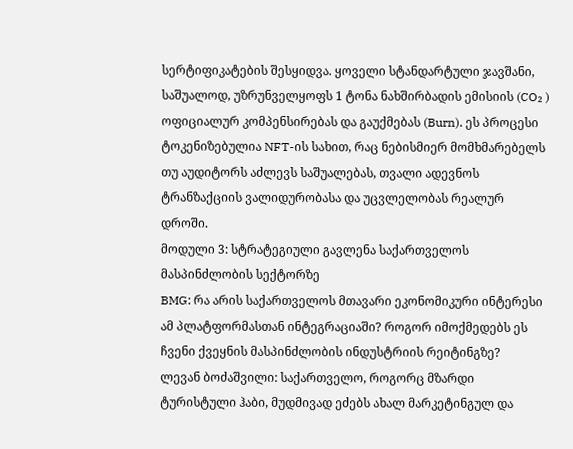სერტიფიკატების შესყიდვა. ყოველი სტანდარტული ჯავშანი, საშუალოდ, უზრუნველყოფს 1 ტონა ნახშირბადის ემისიის (CO₂ ) ოფიციალურ კომპენსირებას და გაუქმებას (Burn). ეს პროცესი ტოკენიზებულია NFT-ის სახით, რაც ნებისმიერ მომხმარებელს თუ აუდიტორს აძლევს საშუალებას, თვალი ადევნოს ტრანზაქციის ვალიდურობასა და უცვლელობას რეალურ დროში.
მოდული 3: სტრატეგიული გავლენა საქართველოს მასპინძლობის სექტორზე
BMG: რა არის საქართველოს მთავარი ეკონომიკური ინტერესი ამ პლატფორმასთან ინტეგრაციაში? როგორ იმოქმედებს ეს ჩვენი ქვეყნის მასპინძლობის ინდუსტრიის რეიტინგზე?
ლევან ბოძაშვილი: საქართველო, როგორც მზარდი ტურისტული ჰაბი, მუდმივად ეძებს ახალ მარკეტინგულ და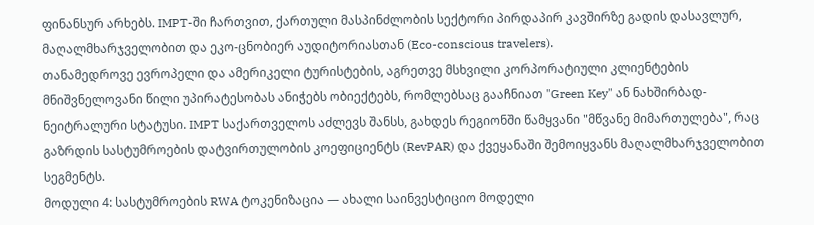ფინანსურ არხებს. IMPT-ში ჩართვით, ქართული მასპინძლობის სექტორი პირდაპირ კავშირზე გადის დასავლურ, მაღალმხარჯველობით და ეკო-ცნობიერ აუდიტორიასთან (Eco-conscious travelers).
თანამედროვე ევროპელი და ამერიკელი ტურისტების, აგრეთვე მსხვილი კორპორატიული კლიენტების მნიშვნელოვანი წილი უპირატესობას ანიჭებს ობიექტებს, რომლებსაც გააჩნიათ "Green Key" ან ნახშირბად-ნეიტრალური სტატუსი. IMPT საქართველოს აძლევს შანსს, გახდეს რეგიონში წამყვანი "მწვანე მიმართულება", რაც გაზრდის სასტუმროების დატვირთულობის კოეფიციენტს (RevPAR) და ქვეყანაში შემოიყვანს მაღალმხარჯველობით სეგმენტს.
მოდული 4: სასტუმროების RWA ტოკენიზაცია — ახალი საინვესტიციო მოდელი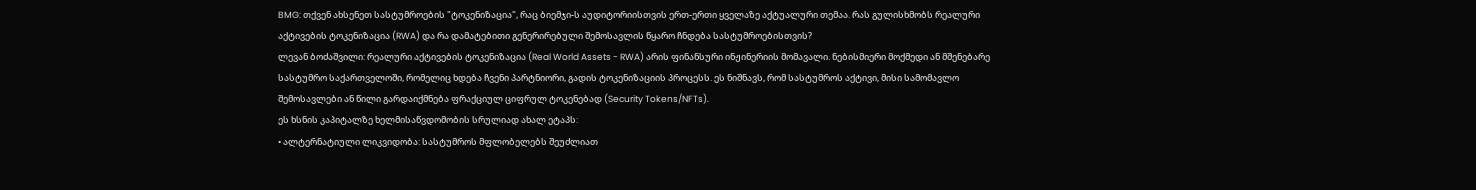BMG: თქვენ ახსენეთ სასტუმროების "ტოკენიზაცია", რაც ბიემჯი-ს აუდიტორიისთვის ერთ-ერთი ყველაზე აქტუალური თემაა. რას გულისხმობს რეალური აქტივების ტოკენიზაცია (RWA) და რა დამატებითი გენერირებული შემოსავლის წყარო ჩნდება სასტუმროებისთვის?
ლევან ბოძაშვილი: რეალური აქტივების ტოკენიზაცია (Real World Assets - RWA) არის ფინანსური ინჟინერიის მომავალი. ნებისმიერი მოქმედი ან მშენებარე სასტუმრო საქართველოში, რომელიც ხდება ჩვენი პარტნიორი, გადის ტოკენიზაციის პროცესს. ეს ნიშნავს, რომ სასტუმროს აქტივი, მისი სამომავლო შემოსავლები ან წილი გარდაიქმნება ფრაქციულ ციფრულ ტოკენებად (Security Tokens/NFTs).
ეს ხსნის კაპიტალზე ხელმისაწვდომობის სრულიად ახალ ეტაპს:
• ალტერნატიული ლიკვიდობა: სასტუმროს მფლობელებს შეუძლიათ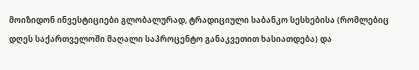მოიზიდონ ინვესტიციები გლობალურად, ტრადიციული საბანკო სესხებისა (რომლებიც დღეს საქართველოში მაღალი საპროცენტო განაკვეთით ხასიათდება) და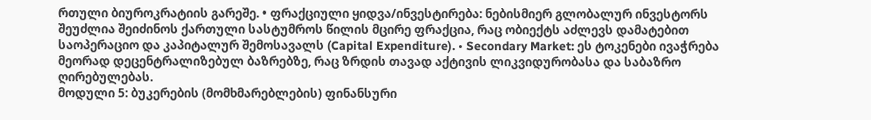რთული ბიუროკრატიის გარეშე. • ფრაქციული ყიდვა/ინვესტირება: ნებისმიერ გლობალურ ინვესტორს შეუძლია შეიძინოს ქართული სასტუმროს წილის მცირე ფრაქცია, რაც ობიექტს აძლევს დამატებით საოპერაციო და კაპიტალურ შემოსავალს (Capital Expenditure). • Secondary Market: ეს ტოკენები ივაჭრება მეორად დეცენტრალიზებულ ბაზრებზე, რაც ზრდის თავად აქტივის ლიკვიდურობასა და საბაზრო ღირებულებას.
მოდული 5: ბუკერების (მომხმარებლების) ფინანსური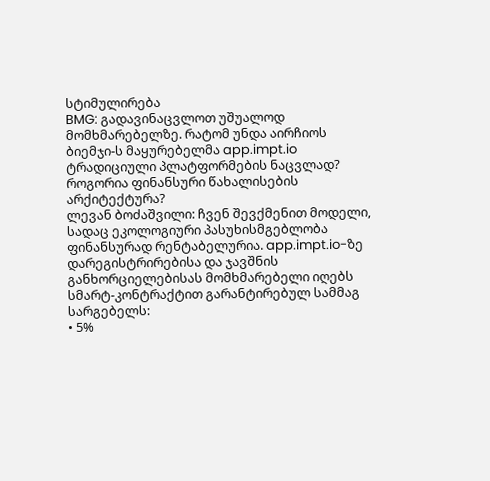სტიმულირება
BMG: გადავინაცვლოთ უშუალოდ მომხმარებელზე. რატომ უნდა აირჩიოს ბიემჯი-ს მაყურებელმა app.impt.io ტრადიციული პლატფორმების ნაცვლად? როგორია ფინანსური წახალისების არქიტექტურა?
ლევან ბოძაშვილი: ჩვენ შევქმენით მოდელი, სადაც ეკოლოგიური პასუხისმგებლობა ფინანსურად რენტაბელურია. app.impt.io-ზე დარეგისტრირებისა და ჯავშნის განხორციელებისას მომხმარებელი იღებს სმარტ-კონტრაქტით გარანტირებულ სამმაგ სარგებელს:
• 5%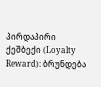პირდაპირი ქეშბექი (Loyalty Reward): ბრუნდება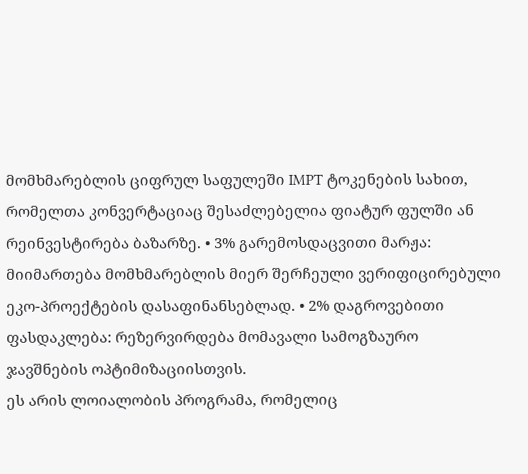მომხმარებლის ციფრულ საფულეში IMPT ტოკენების სახით, რომელთა კონვერტაციაც შესაძლებელია ფიატურ ფულში ან რეინვესტირება ბაზარზე. • 3% გარემოსდაცვითი მარჟა: მიიმართება მომხმარებლის მიერ შერჩეული ვერიფიცირებული ეკო-პროექტების დასაფინანსებლად. • 2% დაგროვებითი ფასდაკლება: რეზერვირდება მომავალი სამოგზაურო ჯავშნების ოპტიმიზაციისთვის.
ეს არის ლოიალობის პროგრამა, რომელიც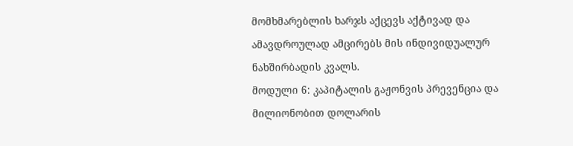მომხმარებლის ხარჯს აქცევს აქტივად და ამავდროულად ამცირებს მის ინდივიდუალურ ნახშირბადის კვალს.
მოდული 6: კაპიტალის გაჟონვის პრევენცია და მილიონობით დოლარის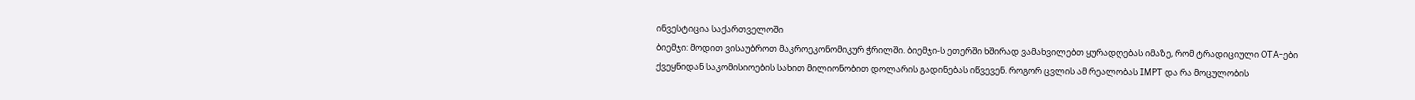ინვესტიცია საქართველოში
ბიემჯი: მოდით ვისაუბროთ მაკროეკონომიკურ ჭრილში. ბიემჯი-ს ეთერში ხშირად ვამახვილებთ ყურადღებას იმაზე, რომ ტრადიციული OTA-ები ქვეყნიდან საკომისიოების სახით მილიონობით დოლარის გადინებას იწვევენ. როგორ ცვლის ამ რეალობას IMPT და რა მოცულობის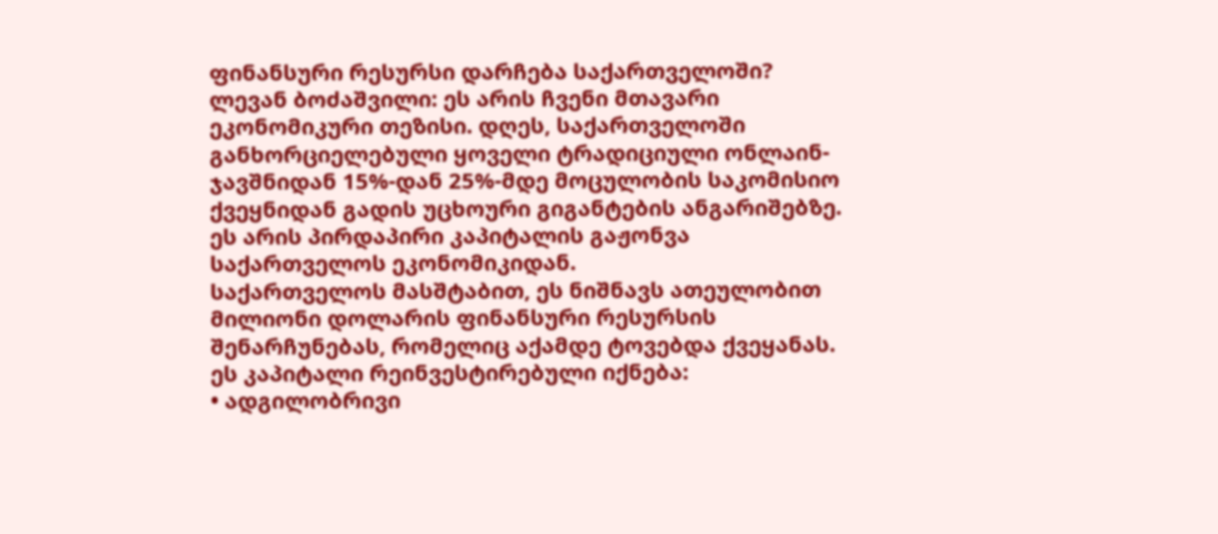ფინანსური რესურსი დარჩება საქართველოში?
ლევან ბოძაშვილი: ეს არის ჩვენი მთავარი ეკონომიკური თეზისი. დღეს, საქართველოში განხორციელებული ყოველი ტრადიციული ონლაინ-ჯავშნიდან 15%-დან 25%-მდე მოცულობის საკომისიო ქვეყნიდან გადის უცხოური გიგანტების ანგარიშებზე. ეს არის პირდაპირი კაპიტალის გაჟონვა საქართველოს ეკონომიკიდან.
საქართველოს მასშტაბით, ეს ნიშნავს ათეულობით მილიონი დოლარის ფინანსური რესურსის შენარჩუნებას, რომელიც აქამდე ტოვებდა ქვეყანას. ეს კაპიტალი რეინვესტირებული იქნება:
• ადგილობრივი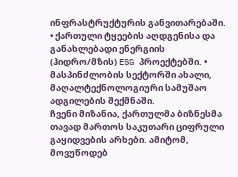ინფრასტრუქტურის განვითარებაში. • ქართული ტყეების აღდგენისა და განახლებადი ენერგიის (ჰიდრო/მზის) ESG პროექტებში. • მასპინძლობის სექტორში ახალი, მაღალტექნოლოგიური სამუშაო ადგილების შექმნაში.
ჩვენი მიზანია, ქართულმა ბიზნესმა თავად მართოს საკუთარი ციფრული გაყიდვების არხები. ამიტომ, მოვუწოდებ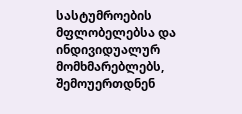სასტუმროების მფლობელებსა და ინდივიდუალურ მომხმარებლებს, შემოუერთდნენ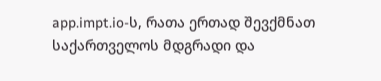app.impt.io-ს, რათა ერთად შევქმნათ საქართველოს მდგრადი და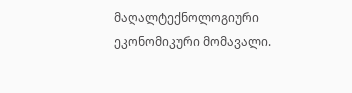მაღალტექნოლოგიური ეკონომიკური მომავალი.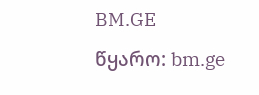BM.GE
წყარო: bm.ge